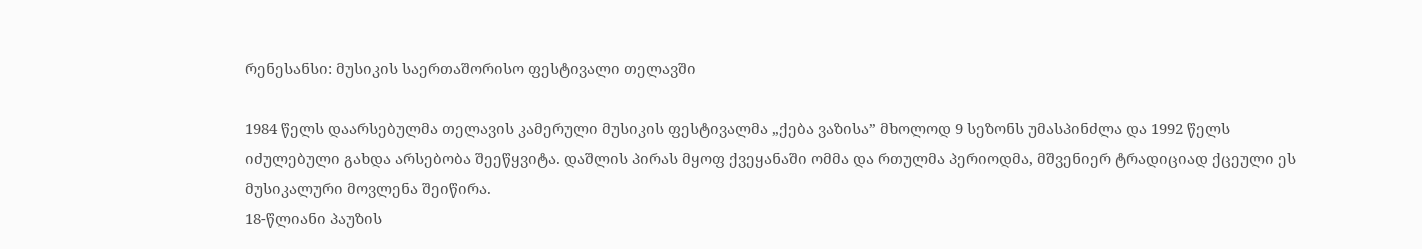რენესანსი: მუსიკის საერთაშორისო ფესტივალი თელავში

1984 წელს დაარსებულმა თელავის კამერული მუსიკის ფესტივალმა „ქება ვაზისა” მხოლოდ 9 სეზონს უმასპინძლა და 1992 წელს იძულებული გახდა არსებობა შეეწყვიტა. დაშლის პირას მყოფ ქვეყანაში ომმა და რთულმა პერიოდმა, მშვენიერ ტრადიციად ქცეული ეს მუსიკალური მოვლენა შეიწირა.
18-წლიანი პაუზის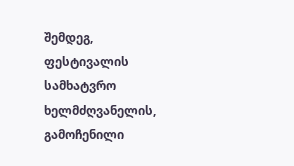შემდეგ, ფესტივალის სამხატვრო ხელმძღვანელის, გამოჩენილი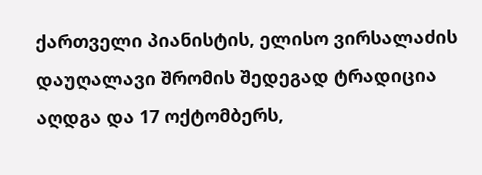ქართველი პიანისტის, ელისო ვირსალაძის დაუღალავი შრომის შედეგად ტრადიცია აღდგა და 17 ოქტომბერს,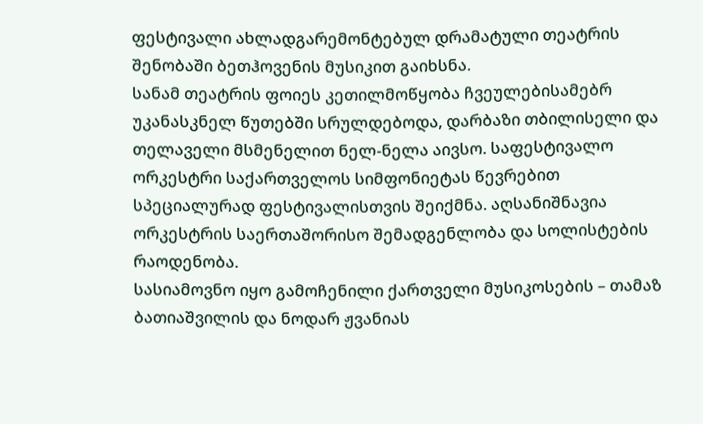ფესტივალი ახლადგარემონტებულ დრამატული თეატრის შენობაში ბეთჰოვენის მუსიკით გაიხსნა.
სანამ თეატრის ფოიეს კეთილმოწყობა ჩვეულებისამებრ უკანასკნელ წუთებში სრულდებოდა, დარბაზი თბილისელი და თელაველი მსმენელით ნელ-ნელა აივსო. საფესტივალო ორკესტრი საქართველოს სიმფონიეტას წევრებით სპეციალურად ფესტივალისთვის შეიქმნა. აღსანიშნავია ორკესტრის საერთაშორისო შემადგენლობა და სოლისტების რაოდენობა.
სასიამოვნო იყო გამოჩენილი ქართველი მუსიკოსების – თამაზ ბათიაშვილის და ნოდარ ჟვანიას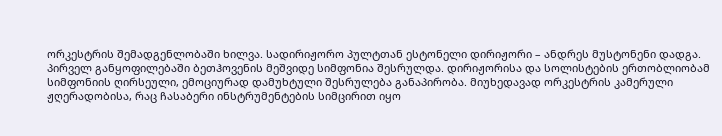ორკესტრის შემადგენლობაში ხილვა. სადირიჟორო პულტთან ესტონელი დირიჟორი – ანდრეს მუსტონენი დადგა.
პირველ განყოფილებაში ბეთჰოვენის მეშვიდე სიმფონია შესრულდა. დირიჟორისა და სოლისტების ერთობლიობამ სიმფონიის ღირსეული, ემოციურად დამუხტული შესრულება განაპირობა. მიუხედავად ორკესტრის კამერული ჟღერადობისა, რაც ჩასაბერი ინსტრუმენტების სიმცირით იყო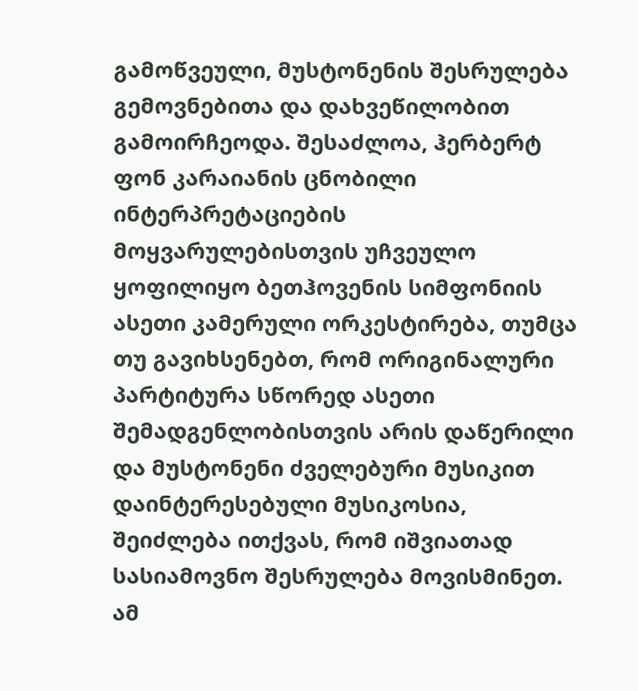გამოწვეული, მუსტონენის შესრულება გემოვნებითა და დახვეწილობით გამოირჩეოდა. შესაძლოა, ჰერბერტ ფონ კარაიანის ცნობილი ინტერპრეტაციების მოყვარულებისთვის უჩვეულო ყოფილიყო ბეთჰოვენის სიმფონიის ასეთი კამერული ორკესტირება, თუმცა თუ გავიხსენებთ, რომ ორიგინალური პარტიტურა სწორედ ასეთი შემადგენლობისთვის არის დაწერილი და მუსტონენი ძველებური მუსიკით დაინტერესებული მუსიკოსია, შეიძლება ითქვას, რომ იშვიათად სასიამოვნო შესრულება მოვისმინეთ.
ამ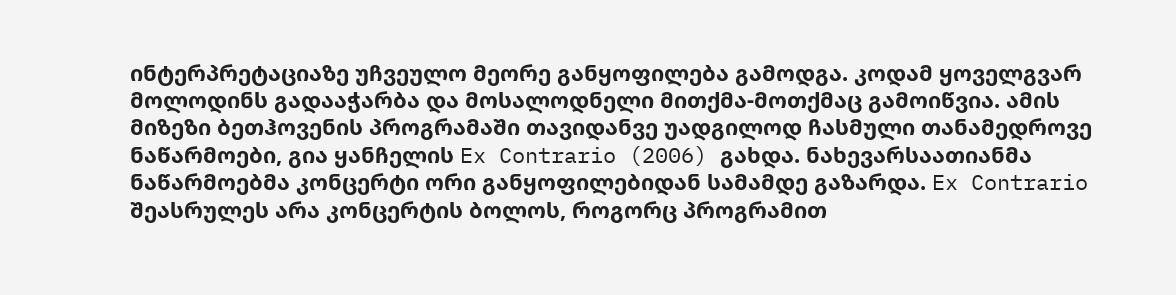ინტერპრეტაციაზე უჩვეულო მეორე განყოფილება გამოდგა. კოდამ ყოველგვარ მოლოდინს გადააჭარბა და მოსალოდნელი მითქმა-მოთქმაც გამოიწვია. ამის მიზეზი ბეთჰოვენის პროგრამაში თავიდანვე უადგილოდ ჩასმული თანამედროვე ნაწარმოები, გია ყანჩელის Ex Contrario (2006) გახდა. ნახევარსაათიანმა ნაწარმოებმა კონცერტი ორი განყოფილებიდან სამამდე გაზარდა. Ex Contrario შეასრულეს არა კონცერტის ბოლოს, როგორც პროგრამით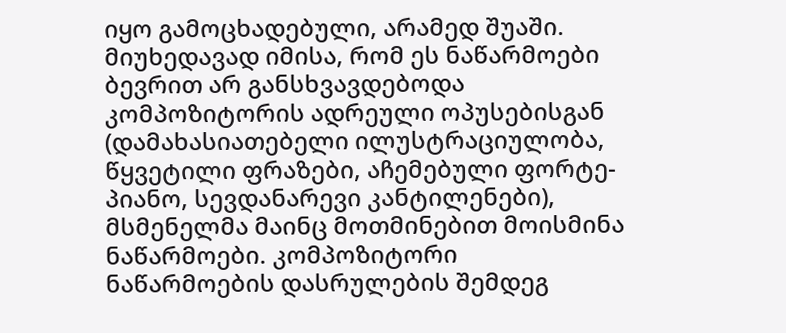იყო გამოცხადებული, არამედ შუაში. მიუხედავად იმისა, რომ ეს ნაწარმოები ბევრით არ განსხვავდებოდა კომპოზიტორის ადრეული ოპუსებისგან (დამახასიათებელი ილუსტრაციულობა, წყვეტილი ფრაზები, აჩემებული ფორტე-პიანო, სევდანარევი კანტილენები), მსმენელმა მაინც მოთმინებით მოისმინა ნაწარმოები. კომპოზიტორი ნაწარმოების დასრულების შემდეგ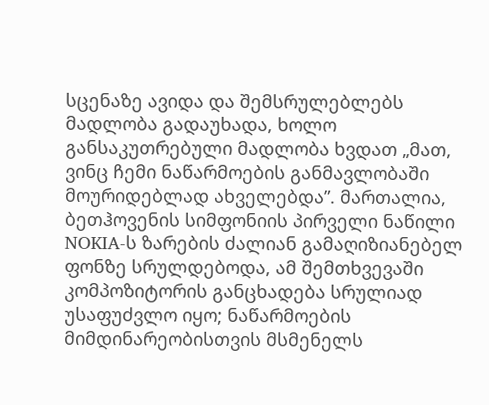სცენაზე ავიდა და შემსრულებლებს მადლობა გადაუხადა, ხოლო განსაკუთრებული მადლობა ხვდათ „მათ, ვინც ჩემი ნაწარმოების განმავლობაში მოურიდებლად ახველებდა”. მართალია, ბეთჰოვენის სიმფონიის პირველი ნაწილი NOKIA-ს ზარების ძალიან გამაღიზიანებელ ფონზე სრულდებოდა, ამ შემთხვევაში კომპოზიტორის განცხადება სრულიად უსაფუძვლო იყო; ნაწარმოების მიმდინარეობისთვის მსმენელს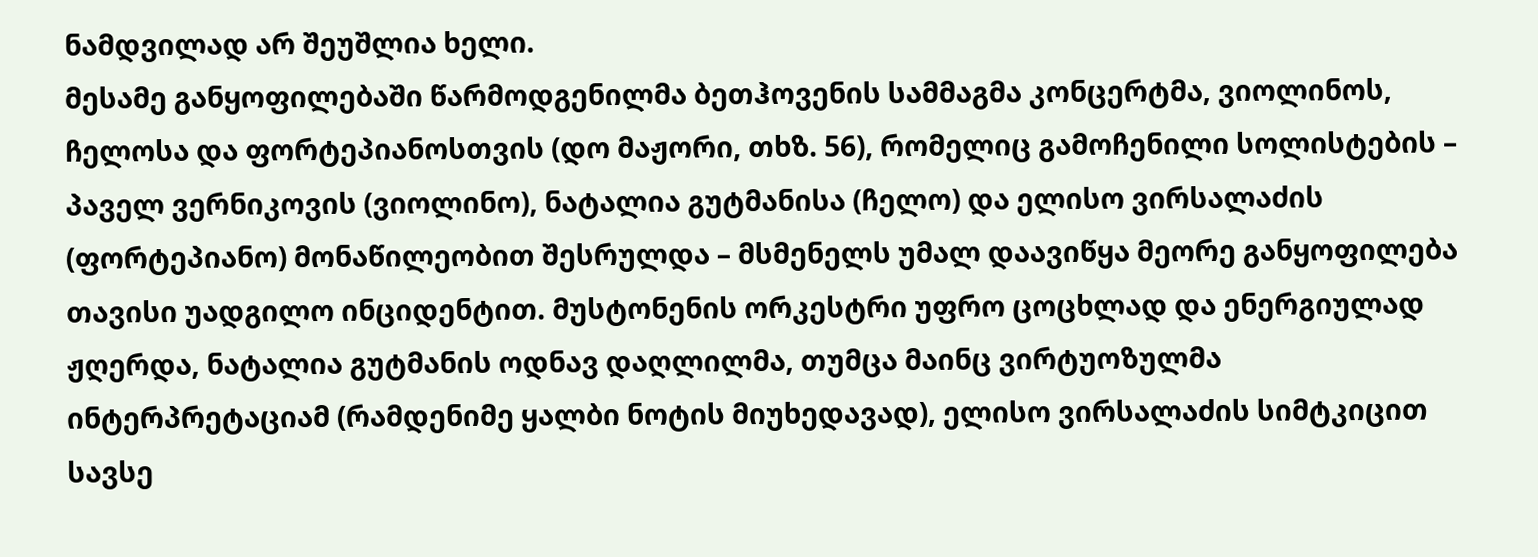ნამდვილად არ შეუშლია ხელი.
მესამე განყოფილებაში წარმოდგენილმა ბეთჰოვენის სამმაგმა კონცერტმა, ვიოლინოს, ჩელოსა და ფორტეპიანოსთვის (დო მაჟორი, თხზ. 56), რომელიც გამოჩენილი სოლისტების – პაველ ვერნიკოვის (ვიოლინო), ნატალია გუტმანისა (ჩელო) და ელისო ვირსალაძის (ფორტეპიანო) მონაწილეობით შესრულდა – მსმენელს უმალ დაავიწყა მეორე განყოფილება თავისი უადგილო ინციდენტით. მუსტონენის ორკესტრი უფრო ცოცხლად და ენერგიულად ჟღერდა, ნატალია გუტმანის ოდნავ დაღლილმა, თუმცა მაინც ვირტუოზულმა ინტერპრეტაციამ (რამდენიმე ყალბი ნოტის მიუხედავად), ელისო ვირსალაძის სიმტკიცით სავსე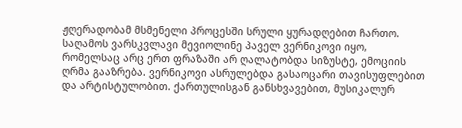ჟღერადობამ მსმენელი პროცესში სრული ყურადღებით ჩართო. საღამოს ვარსკვლავი მევიოლინე პაველ ვერნიკოვი იყო, რომელსაც არც ერთ ფრაზაში არ ღალატობდა სიზუსტე, ემოციის ღრმა გააზრება. ვერნიკოვი ასრულებდა გასაოცარი თავისუფლებით და არტისტულობით. ქართულისგან განსხვავებით, მუსიკალურ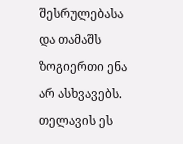შესრულებასა და თამაშს ზოგიერთი ენა არ ასხვავებს. თელავის ეს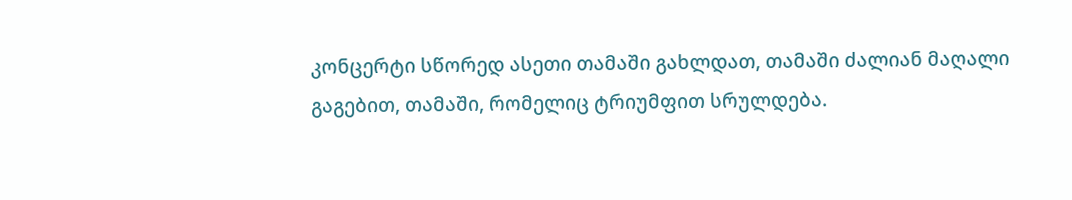კონცერტი სწორედ ასეთი თამაში გახლდათ, თამაში ძალიან მაღალი გაგებით, თამაში, რომელიც ტრიუმფით სრულდება.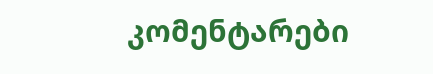კომენტარები